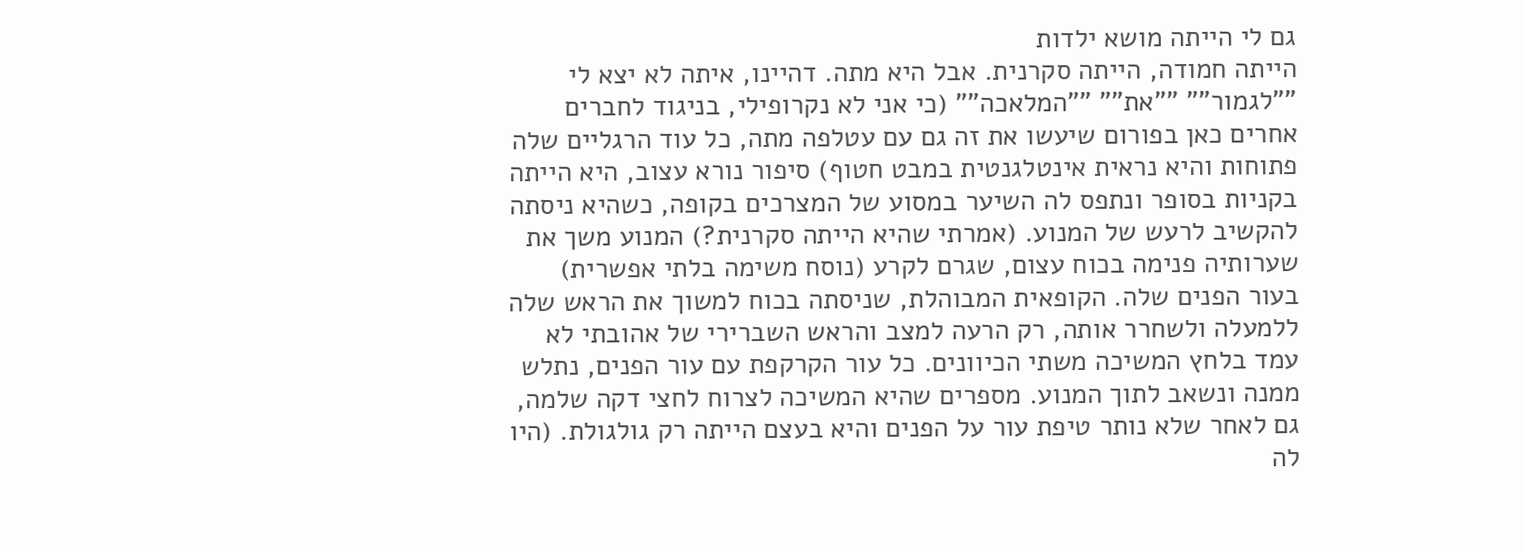גם לי הייתה מושא ילדות
הייתה חמודה, הייתה סקרנית. אבל היא מתה. דהיינו, איתה לא יצא לי ""לגמור"" ""את"" ""המלאכה"" (כי אני לא נקרופילי, בניגוד לחברים אחרים כאן בפורום שיעשו את זה גם עם עטלפה מתה, כל עוד הרגליים שלה פתוחות והיא נראית אינטלגנטית במבט חטוף) סיפור נורא עצוב, היא הייתה בקניות בסופר ונתפס לה השיער במסוע של המצרכים בקופה, כשהיא ניסתה להקשיב לרעש של המנוע. (אמרתי שהיא הייתה סקרנית?) המנוע משך את שערותיה פנימה בכוח עצום, שגרם לקרע (נוסח משימה בלתי אפשרית) בעור הפנים שלה. הקופאית המבוהלת, שניסתה בכוח למשוך את הראש שלה ללמעלה ולשחרר אותה, רק הרעה למצב והראש השברירי של אהובתי לא עמד בלחץ המשיכה משתי הכיוונים. כל עור הקרקפת עם עור הפנים, נתלש ממנה ונשאב לתוך המנוע. מספרים שהיא המשיכה לצרוח לחצי דקה שלמה, גם לאחר שלא נותר טיפת עור על הפנים והיא בעצם הייתה רק גולגולת. (היו לה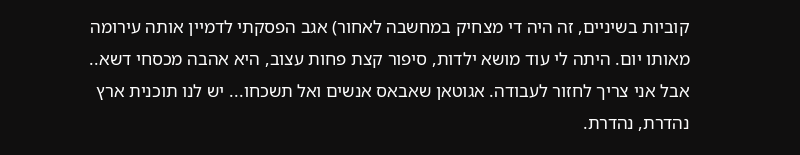קוביות בשיניים, זה היה די מצחיק במחשבה לאחור) אגב הפסקתי לדמיין אותה עירומה מאותו יום. היתה לי עוד מושא ילדות, סיפור קצת פחות עצוב, היא אהבה מכסחי דשא.. אבל אני צריך לחזור לעבודה. אגוטאן שאבאס אנשים ואל תשכחו... יש לנו תוכנית ארץ נהדרת, נהדרת.